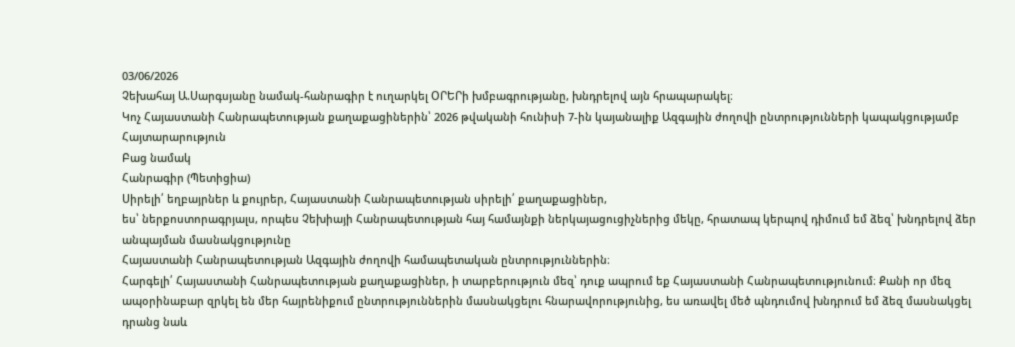03/06/2026
Չեխահայ Ա.Սարգսյանը նամակ-հանրագիր է ուղարկել ՕՐԵՐի խմբագրությանը, խնդրելով այն հրապարակել։
Կոչ Հայաստանի Հանրապետության քաղաքացիներին՝ 2026 թվականի հունիսի 7-ին կայանալիք Ազգային ժողովի ընտրությունների կապակցությամբ
Հայտարարություն
Բաց նամակ
Հանրագիր (Պետիցիա)
Սիրելի՛ եղբայրներ և քույրեր, Հայաստանի Հանրապետության սիրելի՛ քաղաքացիներ,
ես՝ ներքոստորագրյալս, որպես Չեխիայի Հանրապետության հայ համայնքի ներկայացուցիչներից մեկը, հրատապ կերպով դիմում եմ ձեզ՝ խնդրելով ձեր անպայման մասնակցությունը
Հայաստանի Հանրապետության Ազգային ժողովի համապետական ընտրություններին։
Հարգելի՛ Հայաստանի Հանրապետության քաղաքացիներ, ի տարբերություն մեզ՝ դուք ապրում եք Հայաստանի Հանրապետությունում։ Քանի որ մեզ ապօրինաբար զրկել են մեր հայրենիքում ընտրություններին մասնակցելու հնարավորությունից, ես առավել մեծ պնդումով խնդրում եմ ձեզ մասնակցել դրանց նաև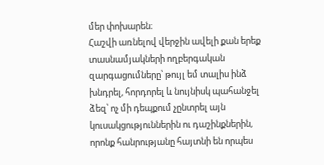մեր փոխարեն։
Հաշվի առնելով վերջին ավելի քան երեք տասնամյակների ողբերգական զարգացումները՝ թույլ եմ տալիս ինձ խնդրել, հորդորել և նույնիսկ պահանջել ձեզ՝ ոչ մի դեպքում չընտրել այն կուսակցություններին ու դաշինքներին, որոնք հանրությանը հայտնի են որպես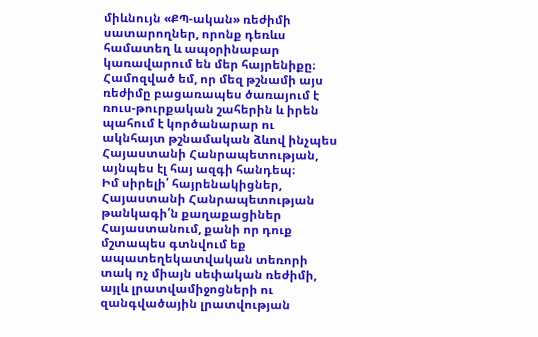միևնույն «ՔՊ-ական» ռեժիմի սատարողներ, որոնք դեռևս համատեղ և ապօրինաբար կառավարում են մեր հայրենիքը։
Համոզված եմ, որ մեզ թշնամի այս ռեժիմը բացառապես ծառայում է ռուս-թուրքական շահերին և իրեն պահում է կործանարար ու ակնհայտ թշնամական ձևով ինչպես Հայաստանի Հանրապետության, այնպես էլ հայ ազգի հանդեպ։
Իմ սիրելի՛ հայրենակիցներ, Հայաստանի Հանրապետության թանկագի՛ն քաղաքացիներ Հայաստանում, քանի որ դուք մշտապես գտնվում եք ապատեղեկատվական տեռորի տակ ոչ միայն սեփական ռեժիմի, այլև լրատվամիջոցների ու զանգվածային լրատվության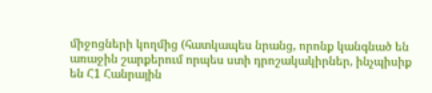միջոցների կողմից (հատկապես նրանց, որոնք կանգնած են առաջին շարքերում որպես ստի դրոշակակիրներ, ինչպիսիք են Հ1 Հանրային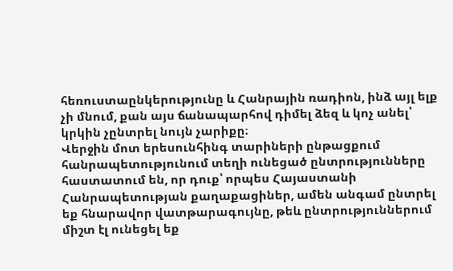հեռուստաընկերությունը և Հանրային ռադիոն, ինձ այլ ելք չի մնում, քան այս ճանապարհով դիմել ձեզ և կոչ անել՝ կրկին չընտրել նույն չարիքը։
Վերջին մոտ երեսունհինգ տարիների ընթացքում հանրապետությունում տեղի ունեցած ընտրությունները հաստատում են, որ դուք՝ որպես Հայաստանի Հանրապետության քաղաքացիներ, ամեն անգամ ընտրել եք հնարավոր վատթարագույնը, թեև ընտրություններում միշտ էլ ունեցել եք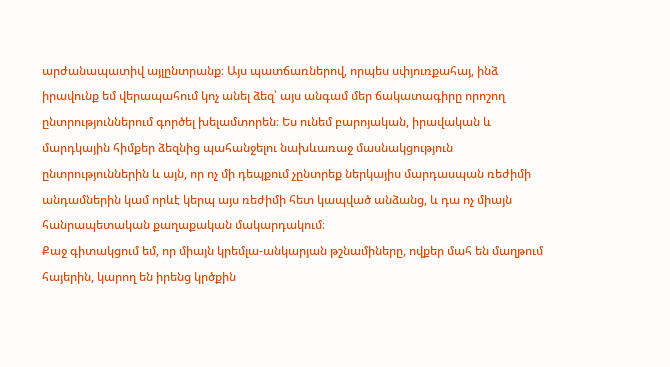արժանապատիվ այլընտրանք։ Այս պատճառներով, որպես սփյուռքահայ, ինձ իրավունք եմ վերապահում կոչ անել ձեզ՝ այս անգամ մեր ճակատագիրը որոշող ընտրություններում գործել խելամտորեն։ Ես ունեմ բարոյական, իրավական և մարդկային հիմքեր ձեզնից պահանջելու նախևառաջ մասնակցություն ընտրություններին և այն, որ ոչ մի դեպքում չընտրեք ներկայիս մարդասպան ռեժիմի անդամներին կամ որևէ կերպ այս ռեժիմի հետ կապված անձանց, և դա ոչ միայն հանրապետական քաղաքական մակարդակում։
Քաջ գիտակցում եմ, որ միայն կրեմլա-անկարյան թշնամիները, ովքեր մահ են մաղթում հայերին, կարող են իրենց կրծքին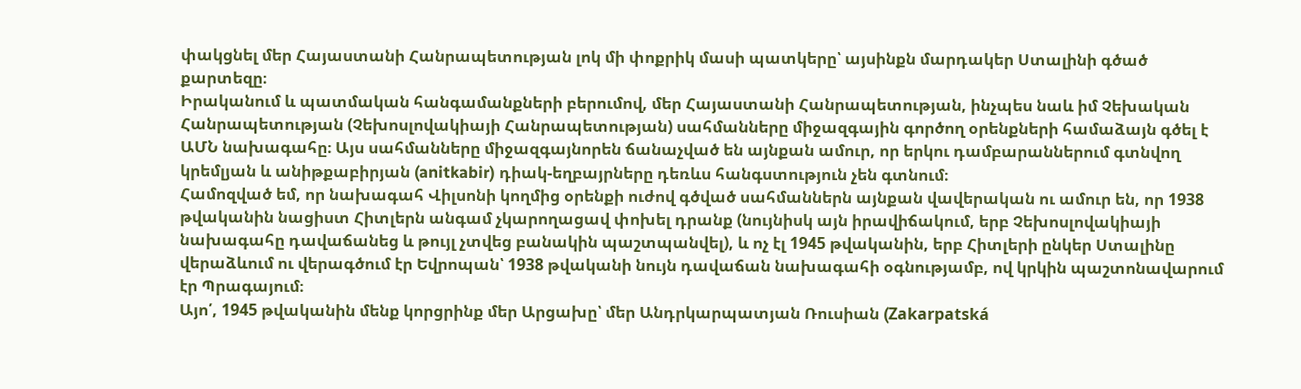փակցնել մեր Հայաստանի Հանրապետության լոկ մի փոքրիկ մասի պատկերը՝ այսինքն մարդակեր Ստալինի գծած քարտեզը։
Իրականում և պատմական հանգամանքների բերումով, մեր Հայաստանի Հանրապետության, ինչպես նաև իմ Չեխական Հանրապետության (Չեխոսլովակիայի Հանրապետության) սահմանները միջազգային գործող օրենքների համաձայն գծել է ԱՄՆ նախագահը։ Այս սահմանները միջազգայնորեն ճանաչված են այնքան ամուր, որ երկու դամբարաններում գտնվող կրեմլյան և անիթքաբիրյան (anitkabir) դիակ-եղբայրները դեռևս հանգստություն չեն գտնում։
Համոզված եմ, որ նախագահ Վիլսոնի կողմից օրենքի ուժով գծված սահմաններն այնքան վավերական ու ամուր են, որ 1938 թվականին նացիստ Հիտլերն անգամ չկարողացավ փոխել դրանք (նույնիսկ այն իրավիճակում, երբ Չեխոսլովակիայի նախագահը դավաճանեց և թույլ չտվեց բանակին պաշտպանվել), և ոչ էլ 1945 թվականին, երբ Հիտլերի ընկեր Ստալինը վերաձևում ու վերագծում էր Եվրոպան՝ 1938 թվականի նույն դավաճան նախագահի օգնությամբ, ով կրկին պաշտոնավարում էր Պրագայում։
Այո՛, 1945 թվականին մենք կորցրինք մեր Արցախը՝ մեր Անդրկարպատյան Ռուսիան (Zakarpatská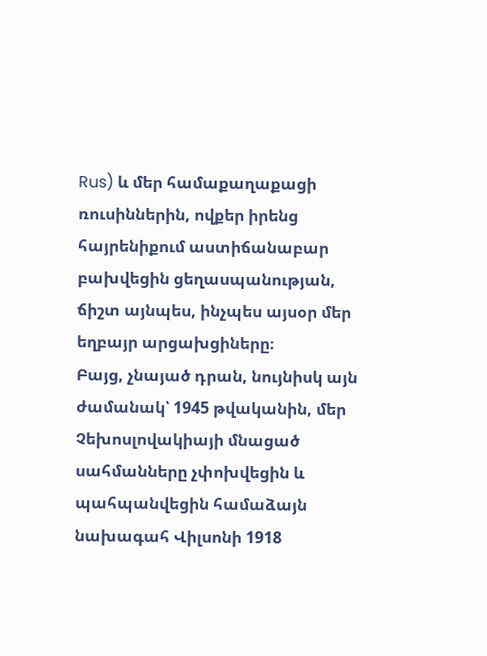Rus) և մեր համաքաղաքացի ռուսիններին, ովքեր իրենց հայրենիքում աստիճանաբար բախվեցին ցեղասպանության, ճիշտ այնպես, ինչպես այսօր մեր եղբայր արցախցիները։
Բայց, չնայած դրան, նույնիսկ այն ժամանակ՝ 1945 թվականին, մեր Չեխոսլովակիայի մնացած սահմանները չփոխվեցին և պահպանվեցին համաձայն նախագահ Վիլսոնի 1918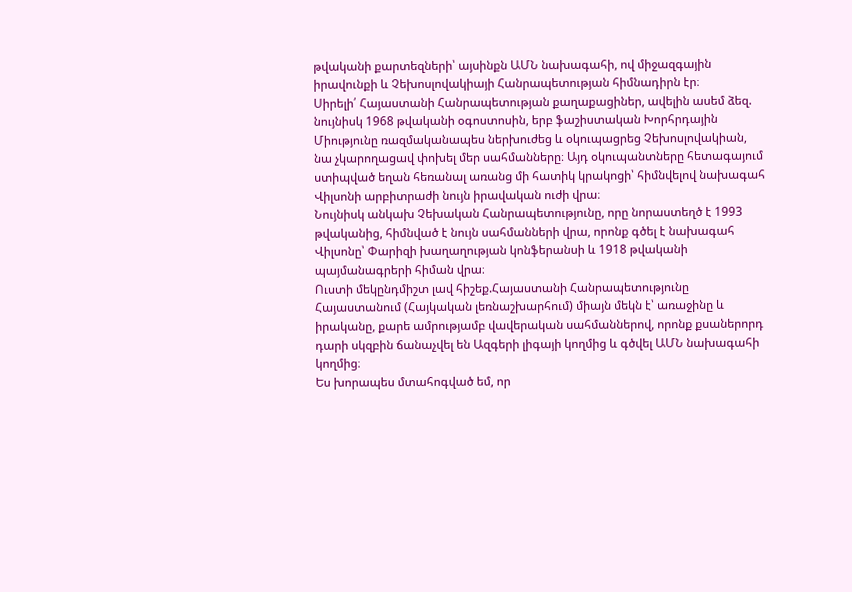թվականի քարտեզների՝ այսինքն ԱՄՆ նախագահի, ով միջազգային իրավունքի և Չեխոսլովակիայի Հանրապետության հիմնադիրն էր։
Սիրելի՛ Հայաստանի Հանրապետության քաղաքացիներ, ավելին ասեմ ձեզ. նույնիսկ 1968 թվականի օգոստոսին, երբ ֆաշիստական Խորհրդային Միությունը ռազմականապես ներխուժեց և օկուպացրեց Չեխոսլովակիան, նա չկարողացավ փոխել մեր սահմանները։ Այդ օկուպանտները հետագայում ստիպված եղան հեռանալ առանց մի հատիկ կրակոցի՝ հիմնվելով նախագահ Վիլսոնի արբիտրաժի նույն իրավական ուժի վրա։
Նույնիսկ անկախ Չեխական Հանրապետությունը, որը նորաստեղծ է 1993 թվականից, հիմնված է նույն սահմանների վրա, որոնք գծել է նախագահ Վիլսոնը՝ Փարիզի խաղաղության կոնֆերանսի և 1918 թվականի պայմանագրերի հիման վրա։
Ուստի մեկընդմիշտ լավ հիշեք.Հայաստանի Հանրապետությունը Հայաստանում (Հայկական լեռնաշխարհում) միայն մեկն է՝ առաջինը և իրականը, քարե ամրությամբ վավերական սահմաններով, որոնք քսաներորդ դարի սկզբին ճանաչվել են Ազգերի լիգայի կողմից և գծվել ԱՄՆ նախագահի կողմից։
Ես խորապես մտահոգված եմ, որ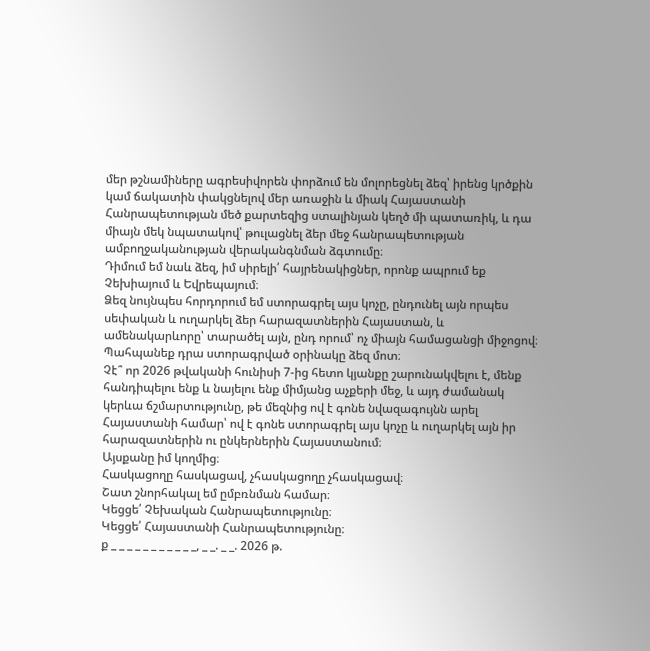մեր թշնամիները ագրեսիվորեն փորձում են մոլորեցնել ձեզ՝ իրենց կրծքին կամ ճակատին փակցնելով մեր առաջին և միակ Հայաստանի Հանրապետության մեծ քարտեզից ստալինյան կեղծ մի պատառիկ, և դա միայն մեկ նպատակով՝ թուլացնել ձեր մեջ հանրապետության ամբողջականության վերականգնման ձգտումը։
Դիմում եմ նաև ձեզ, իմ սիրելի՛ հայրենակիցներ, որոնք ապրում եք Չեխիայում և Եվրեպայում։
Ձեզ նույնպես հորդորում եմ ստորագրել այս կոչը, ընդունել այն որպես սեփական և ուղարկել ձեր հարազատներին Հայաստան, և ամենակարևորը՝ տարածել այն, ընդ որում՝ ոչ միայն համացանցի միջոցով։ Պահպանեք դրա ստորագրված օրինակը ձեզ մոտ։
Չէ՞ որ 2026 թվականի հունիսի 7-ից հետո կյանքը շարունակվելու է, մենք հանդիպելու ենք և նայելու ենք միմյանց աչքերի մեջ, և այդ ժամանակ կերևա ճշմարտությունը, թե մեզնից ով է գոնե նվազագույնն արել Հայաստանի համար՝ ով է գոնե ստորագրել այս կոչը և ուղարկել այն իր հարազատներին ու ընկերներին Հայաստանում։
Այսքանը իմ կողմից։
Հասկացողը հասկացավ, չհասկացողը չհասկացավ։
Շատ շնորհակալ եմ ըմբռնման համար։
Կեցցե՛ Չեխական Հանրապետությունը։
Կեցցե՛ Հայաստանի Հանրապետությունը։
ք _ _ _ _ _ _ _ _ _ _ _, _ _. _ _. 2026 թ.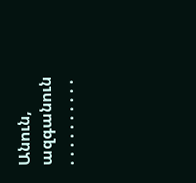Անուն, ազգանուն . . . . . . . . . .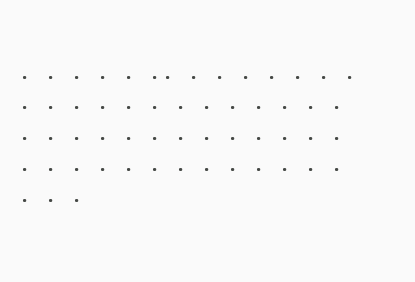. . . . . .. . . . . . . . . . . . . . . . . . . . . . . . . . . . . . . . . . . . . . . . . . . . . . . . . .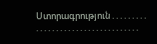Ստորագրություն . . . . . . . . . . . . . . . . . . . . . . . . . . . . . . . . . . .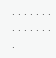. . . . . . . . . . . . . . .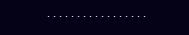. . . . . . . . . . . . . . . . .